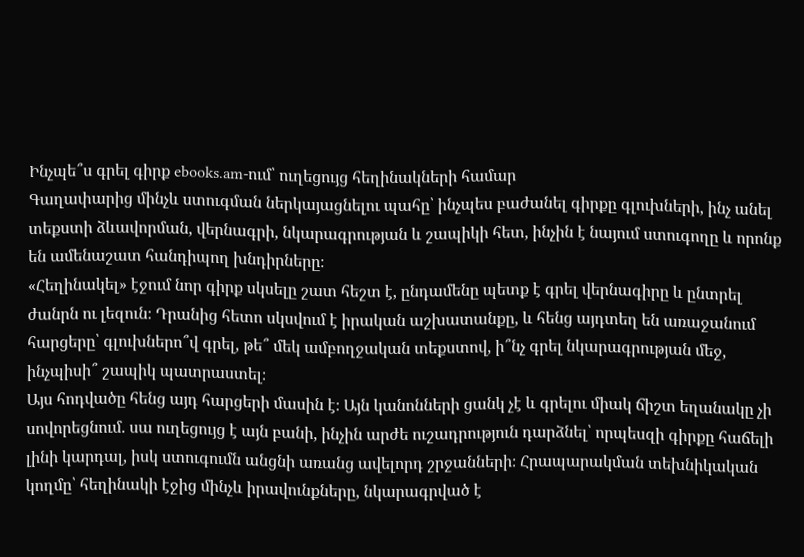Ինչպե՞ս գրել գիրք ebooks.am-ում՝ ուղեցույց հեղինակների համար
Գաղափարից մինչև ստուգման ներկայացնելու պահը՝ ինչպես բաժանել գիրքը գլուխների, ինչ անել տեքստի ձևավորման, վերնագրի, նկարագրության և շապիկի հետ, ինչին է նայում ստուգողը և որոնք են ամենաշատ հանդիպող խնդիրները։
«Հեղինակել» էջում նոր գիրք սկսելը շատ հեշտ է, ընդամենը պետք է գրել վերնագիրը և ընտրել ժանրն ու լեզուն։ Դրանից հետո սկսվում է իրական աշխատանքը, և հենց այդտեղ են առաջանում հարցերը՝ գլուխներո՞վ գրել, թե՞ մեկ ամբողջական տեքստով, ի՞նչ գրել նկարագրության մեջ, ինչպիսի՞ շապիկ պատրաստել։
Այս հոդվածը հենց այդ հարցերի մասին է։ Այն կանոնների ցանկ չէ և գրելու միակ ճիշտ եղանակը չի սովորեցնում. սա ուղեցույց է այն բանի, ինչին արժե ուշադրություն դարձնել՝ որպեսզի գիրքը հաճելի լինի կարդալ, իսկ ստուգումն անցնի առանց ավելորդ շրջանների։ Հրապարակման տեխնիկական կողմը՝ հեղինակի էջից մինչև իրավունքները, նկարագրված է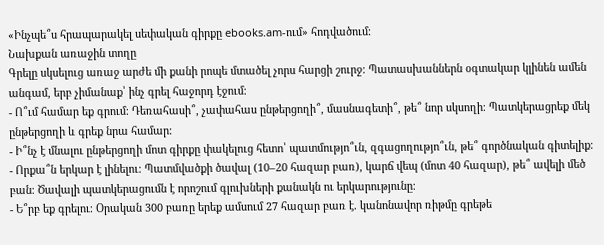«Ինչպե՞ս հրապարակել սեփական գիրքը ebooks.am-ում» հոդվածում։
Նախքան առաջին տողը
Գրելը սկսելուց առաջ արժե մի քանի րոպե մտածել չորս հարցի շուրջ։ Պատասխաններն օգտակար կլինեն ամեն անգամ, երբ չիմանաք՝ ինչ գրել հաջորդ էջում։
- Ո՞ւմ համար եք գրում։ Դեռահասի՞, չափահաս ընթերցողի՞, մասնագետի՞, թե՞ նոր սկսողի։ Պատկերացրեք մեկ ընթերցողի և գրեք նրա համար։
- Ի՞նչ է մնալու ընթերցողի մոտ գիրքը փակելուց հետո՝ պատմությո՞ւն, զգացողությո՞ւն, թե՞ գործնական գիտելիք։
- Որքա՞ն երկար է լինելու։ Պատմվածքի ծավալ (10–20 հազար բառ), կարճ վեպ (մոտ 40 հազար), թե՞ ավելի մեծ բան։ Ծավալի պատկերացումն է որոշում գլուխների քանակն ու երկարությունը։
- Ե՞րբ եք գրելու։ Օրական 300 բառը երեք ամսում 27 հազար բառ է. կանոնավոր ռիթմը գրեթե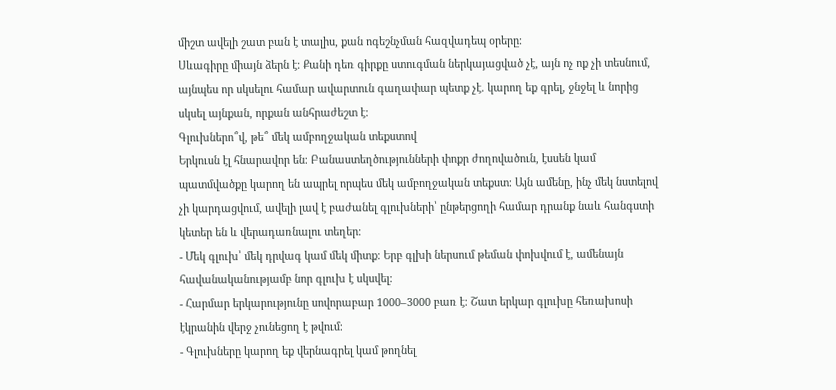միշտ ավելի շատ բան է տալիս, քան ոգեշնչման հազվադեպ օրերը։
Սևագիրը միայն ձերն է։ Քանի դեռ գիրքը ստուգման ներկայացված չէ, այն ոչ ոք չի տեսնում, այնպես որ սկսելու համար ավարտուն գաղափար պետք չէ. կարող եք գրել, ջնջել և նորից սկսել այնքան, որքան անհրաժեշտ է։
Գլուխներո՞վ, թե՞ մեկ ամբողջական տեքստով
Երկուսն էլ հնարավոր են։ Բանաստեղծությունների փոքր ժողովածուն, էսսեն կամ պատմվածքը կարող են ապրել որպես մեկ ամբողջական տեքստ։ Այն ամենը, ինչ մեկ նստելով չի կարդացվում, ավելի լավ է բաժանել գլուխների՝ ընթերցողի համար դրանք նաև հանգստի կետեր են և վերադառնալու տեղեր։
- Մեկ գլուխ՝ մեկ դրվագ կամ մեկ միտք։ Երբ գլխի ներսում թեման փոխվում է, ամենայն հավանականությամբ նոր գլուխ է սկսվել։
- Հարմար երկարությունը սովորաբար 1000–3000 բառ է։ Շատ երկար գլուխը հեռախոսի էկրանին վերջ չունեցող է թվում։
- Գլուխները կարող եք վերնագրել կամ թողնել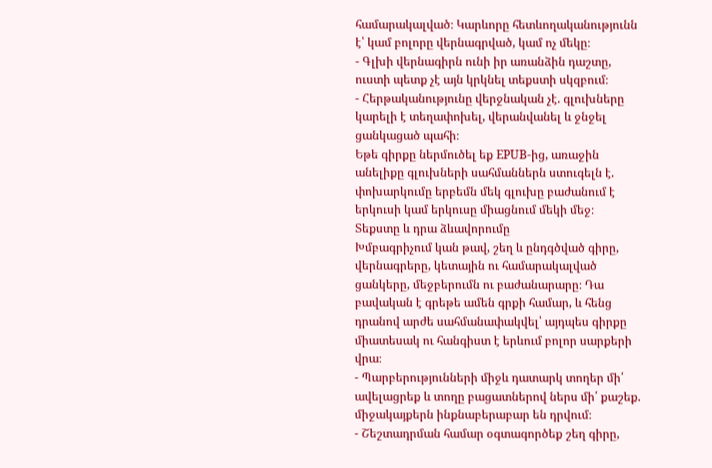համարակալված։ Կարևորը հետևողականությունն է՝ կամ բոլորը վերնագրված, կամ ոչ մեկը։
- Գլխի վերնագիրն ունի իր առանձին դաշտը, ուստի պետք չէ այն կրկնել տեքստի սկզբում։
- Հերթականությունը վերջնական չէ. գլուխները կարելի է տեղափոխել, վերանվանել և ջնջել ցանկացած պահի։
Եթե գիրքը ներմուծել եք EPUB-ից, առաջին անելիքը գլուխների սահմաններն ստուգելն է. փոխարկումը երբեմն մեկ գլուխը բաժանում է երկուսի կամ երկուսը միացնում մեկի մեջ։
Տեքստը և դրա ձևավորումը
Խմբագրիչում կան թավ, շեղ և ընդգծված գիրը, վերնագրերը, կետային ու համարակալված ցանկերը, մեջբերումն ու բաժանարարը։ Դա բավական է գրեթե ամեն գրքի համար, և հենց դրանով արժե սահմանափակվել՝ այդպես գիրքը միատեսակ ու հանգիստ է երևում բոլոր սարքերի վրա։
- Պարբերությունների միջև դատարկ տողեր մի՛ ավելացրեք և տողը բացատներով ներս մի՛ քաշեք. միջակայքերն ինքնաբերաբար են դրվում։
- Շեշտադրման համար օգտագործեք շեղ գիրը,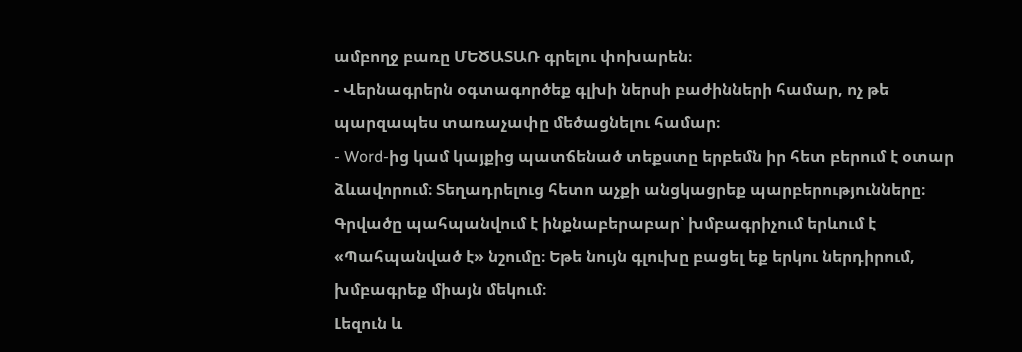ամբողջ բառը ՄԵԾԱՏԱՌ գրելու փոխարեն։
- Վերնագրերն օգտագործեք գլխի ներսի բաժինների համար, ոչ թե պարզապես տառաչափը մեծացնելու համար։
- Word-ից կամ կայքից պատճենած տեքստը երբեմն իր հետ բերում է օտար ձևավորում։ Տեղադրելուց հետո աչքի անցկացրեք պարբերությունները։
Գրվածը պահպանվում է ինքնաբերաբար՝ խմբագրիչում երևում է «Պահպանված է» նշումը։ Եթե նույն գլուխը բացել եք երկու ներդիրում, խմբագրեք միայն մեկում։
Լեզուն և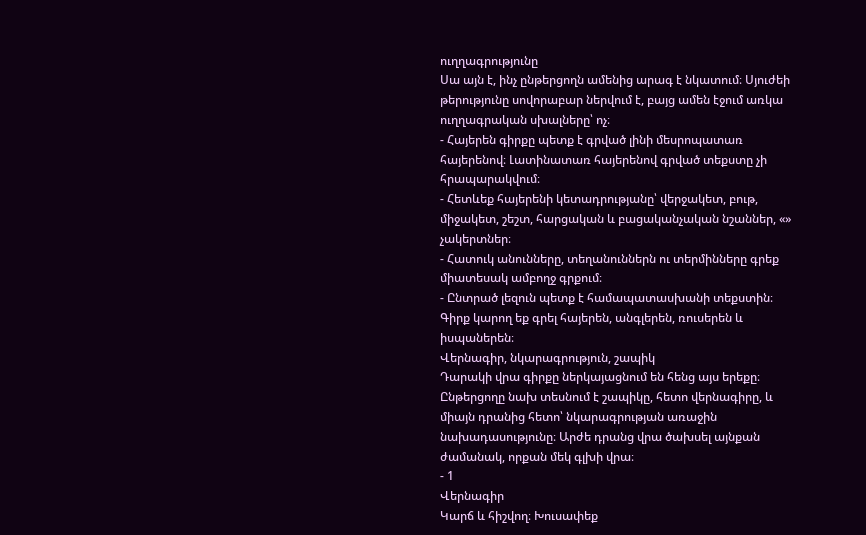ուղղագրությունը
Սա այն է, ինչ ընթերցողն ամենից արագ է նկատում։ Սյուժեի թերությունը սովորաբար ներվում է, բայց ամեն էջում առկա ուղղագրական սխալները՝ ոչ։
- Հայերեն գիրքը պետք է գրված լինի մեսրոպատառ հայերենով։ Լատինատառ հայերենով գրված տեքստը չի հրապարակվում։
- Հետևեք հայերենի կետադրությանը՝ վերջակետ, բութ, միջակետ, շեշտ, հարցական և բացականչական նշաններ, «» չակերտներ։
- Հատուկ անունները, տեղանուններն ու տերմինները գրեք միատեսակ ամբողջ գրքում։
- Ընտրած լեզուն պետք է համապատասխանի տեքստին։ Գիրք կարող եք գրել հայերեն, անգլերեն, ռուսերեն և իսպաներեն։
Վերնագիր, նկարագրություն, շապիկ
Դարակի վրա գիրքը ներկայացնում են հենց այս երեքը։ Ընթերցողը նախ տեսնում է շապիկը, հետո վերնագիրը, և միայն դրանից հետո՝ նկարագրության առաջին նախադասությունը։ Արժե դրանց վրա ծախսել այնքան ժամանակ, որքան մեկ գլխի վրա։
- 1
Վերնագիր
Կարճ և հիշվող։ Խուսափեք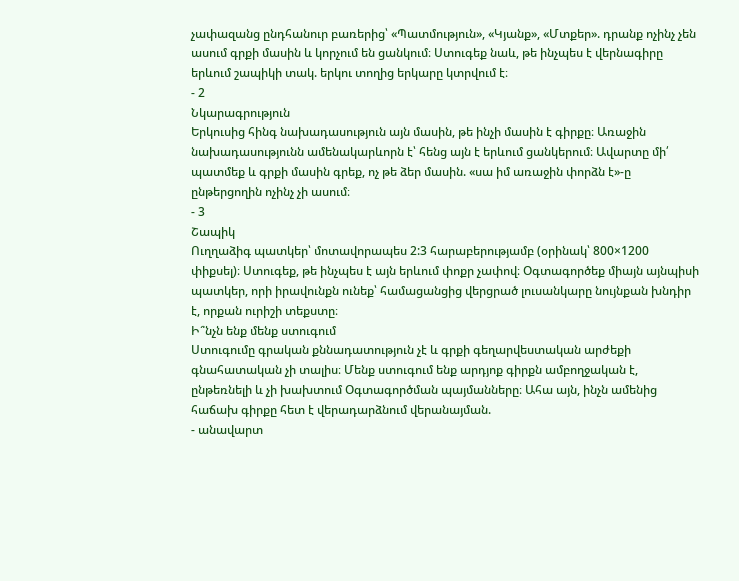չափազանց ընդհանուր բառերից՝ «Պատմություն», «Կյանք», «Մտքեր». դրանք ոչինչ չեն ասում գրքի մասին և կորչում են ցանկում։ Ստուգեք նաև, թե ինչպես է վերնագիրը երևում շապիկի տակ. երկու տողից երկարը կտրվում է։
- 2
Նկարագրություն
Երկուսից հինգ նախադասություն այն մասին, թե ինչի մասին է գիրքը։ Առաջին նախադասությունն ամենակարևորն է՝ հենց այն է երևում ցանկերում։ Ավարտը մի՛ պատմեք և գրքի մասին գրեք, ոչ թե ձեր մասին. «սա իմ առաջին փորձն է»-ը ընթերցողին ոչինչ չի ասում։
- 3
Շապիկ
Ուղղաձիգ պատկեր՝ մոտավորապես 2:3 հարաբերությամբ (օրինակ՝ 800×1200 փիքսել)։ Ստուգեք, թե ինչպես է այն երևում փոքր չափով։ Օգտագործեք միայն այնպիսի պատկեր, որի իրավունքն ունեք՝ համացանցից վերցրած լուսանկարը նույնքան խնդիր է, որքան ուրիշի տեքստը։
Ի՞նչն ենք մենք ստուգում
Ստուգումը գրական քննադատություն չէ և գրքի գեղարվեստական արժեքի գնահատական չի տալիս։ Մենք ստուգում ենք արդյոք գիրքն ամբողջական է, ընթեռնելի և չի խախտում Օգտագործման պայմանները։ Ահա այն, ինչն ամենից հաճախ գիրքը հետ է վերադարձնում վերանայման.
- անավարտ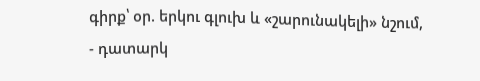գիրք՝ օր. երկու գլուխ և «շարունակելի» նշում,
- դատարկ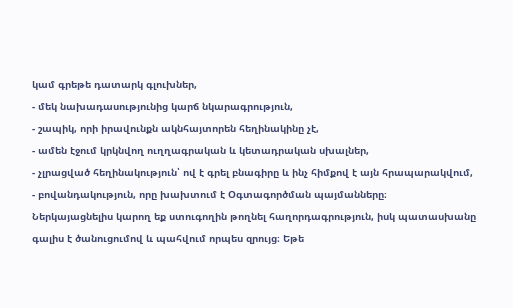կամ գրեթե դատարկ գլուխներ,
- մեկ նախադասությունից կարճ նկարագրություն,
- շապիկ, որի իրավունքն ակնհայտորեն հեղինակինը չէ,
- ամեն էջում կրկնվող ուղղագրական և կետադրական սխալներ,
- չլրացված հեղինակություն՝ ով է գրել բնագիրը և ինչ հիմքով է այն հրապարակվում,
- բովանդակություն, որը խախտում է Օգտագործման պայմանները։
Ներկայացնելիս կարող եք ստուգողին թողնել հաղորդագրություն, իսկ պատասխանը գալիս է ծանուցումով և պահվում որպես զրույց։ Եթե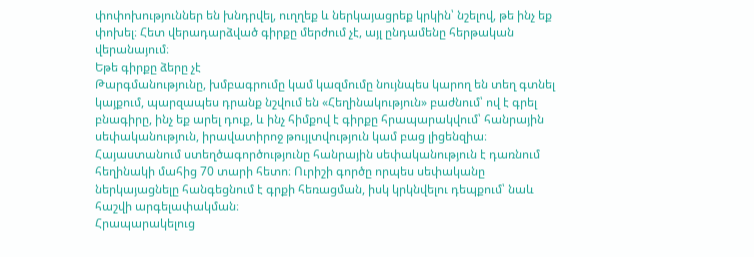փոփոխություններ են խնդրվել, ուղղեք և ներկայացրեք կրկին՝ նշելով, թե ինչ եք փոխել։ Հետ վերադարձված գիրքը մերժում չէ, այլ ընդամենը հերթական վերանայում։
Եթե գիրքը ձերը չէ
Թարգմանությունը, խմբագրումը կամ կազմումը նույնպես կարող են տեղ գտնել կայքում, պարզապես դրանք նշվում են «Հեղինակություն» բաժնում՝ ով է գրել բնագիրը, ինչ եք արել դուք, և ինչ հիմքով է գիրքը հրապարակվում՝ հանրային սեփականություն, իրավատիրոջ թույլտվություն կամ բաց լիցենզիա։ Հայաստանում ստեղծագործությունը հանրային սեփականություն է դառնում հեղինակի մահից 70 տարի հետո։ Ուրիշի գործը որպես սեփականը ներկայացնելը հանգեցնում է գրքի հեռացման, իսկ կրկնվելու դեպքում՝ նաև հաշվի արգելափակման։
Հրապարակելուց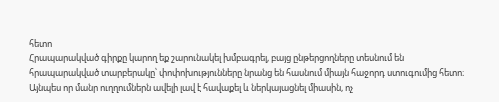հետո
Հրապարակված գիրքը կարող եք շարունակել խմբագրել, բայց ընթերցողները տեսնում են հրապարակված տարբերակը՝ փոփոխությունները նրանց են հասնում միայն հաջորդ ստուգումից հետո։ Այնպես որ մանր ուղղումներն ավելի լավ է հավաքել և ներկայացնել միասին, ոչ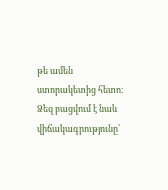թե ամեն ստորակետից հետո։
Ձեզ բացվում է նաև վիճակագրությունը՝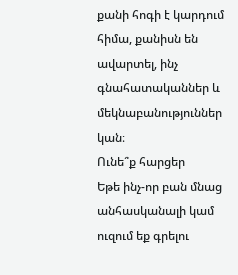քանի հոգի է կարդում հիմա, քանիսն են ավարտել, ինչ գնահատականներ և մեկնաբանություններ կան։
Ունե՞ք հարցեր
Եթե ինչ-որ բան մնաց անհասկանալի կամ ուզում եք գրելու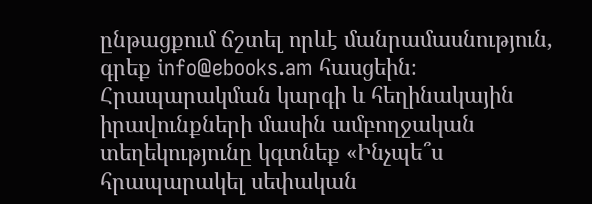ընթացքում ճշտել որևէ մանրամասնություն, գրեք info@ebooks.am հասցեին։ Հրապարակման կարգի և հեղինակային իրավունքների մասին ամբողջական տեղեկությունը կգտնեք «Ինչպե՞ս հրապարակել սեփական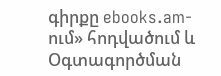գիրքը ebooks.am-ում» հոդվածում և Օգտագործման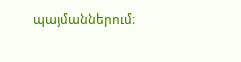պայմաններում։